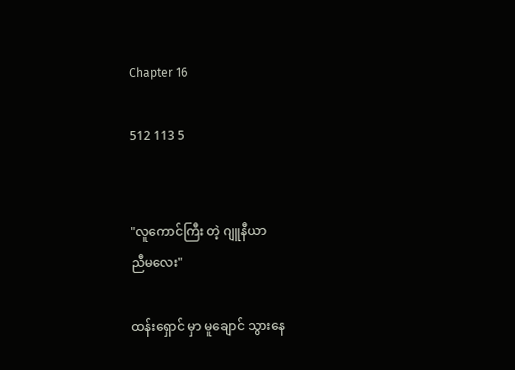Chapter 16

512 113 5


"လူကောင်ကြီး တဲ့ ဂျူနီယာ
ညီမလေး"

ထန်းရှောင် မှာ မူချောင် သွားနေ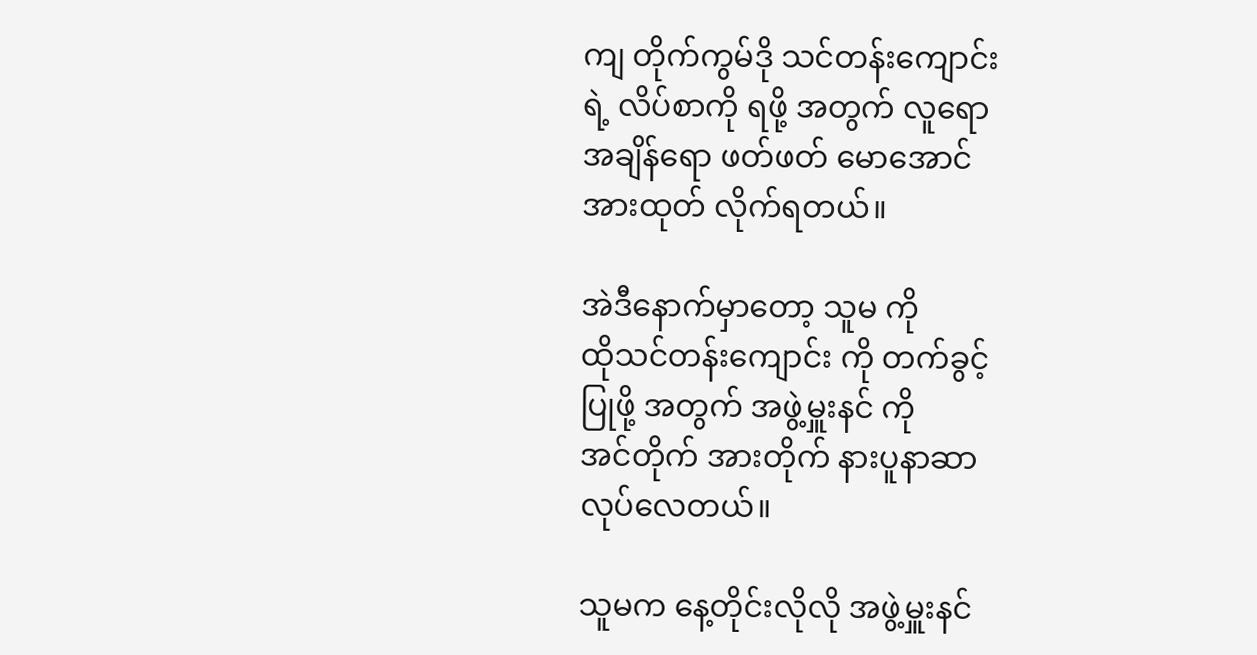ကျ တိုက်ကွမ်ဒို သင်တန်းကျောင်း
ရဲ့ လိပ်စာကို ရဖို့ အတွက် လူရော
အချိန်ရော ဖတ်ဖတ် မောအောင်
အားထုတ် လိုက်ရတယ်။

အဲဒီနောက်မှာတော့ သူမ ကို
ထိုသင်တန်းကျောင်း ကို တက်ခွင့်
ပြုဖို့ အတွက် အဖွဲ့မှူးနင် ကို
အင်တိုက် အားတိုက် နားပူနာဆာ
လုပ်လေတယ်။

သူမက နေ့တိုင်းလိုလို အဖွဲ့မှူးနင်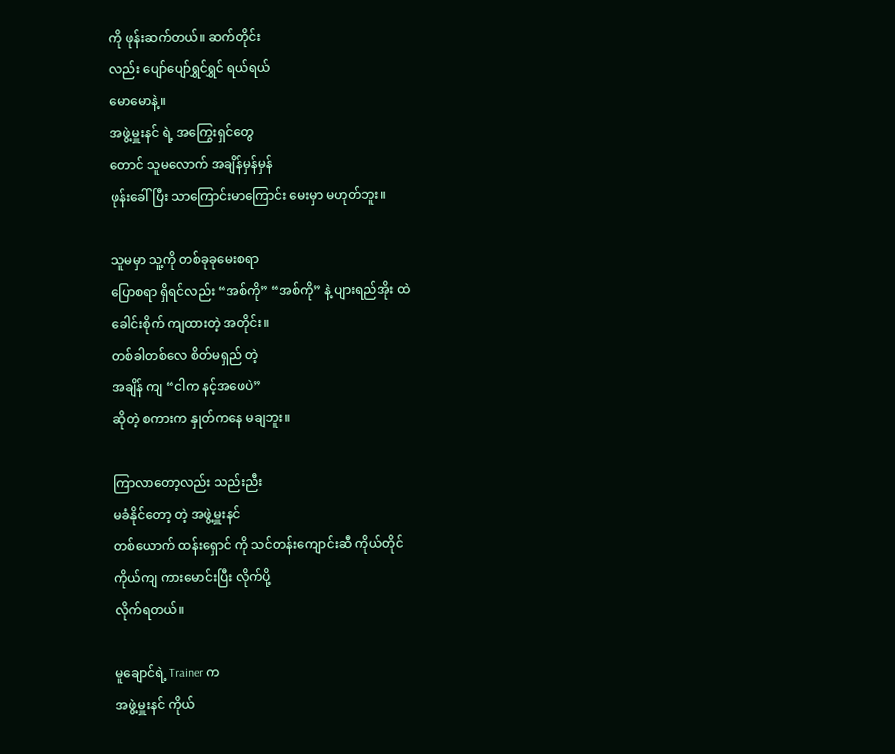ကို ဖုန်းဆက်တယ်။ ဆက်တိုင်း
လည်း ပျော်ပျော်ရွှင်ရွှင် ရယ်ရယ်
မောမောနဲ့။
အဖွဲ့မှူးနင် ရဲ့ အကြွေးရှင်တွေ
တောင် သူမလောက် အချိန်မှန်မှန်
ဖုန်းခေါ်ပြီး သာကြောင်းမာကြောင်း မေးမှာ မဟုတ်ဘူး။

သူမမှာ သူ့ကို တစ်ခုခုမေးစရာ
ပြောစရာ ရှိရင်လည်း “အစ်ကို” “အစ်ကို” နဲ့ ပျားရည်အိုး ထဲ
ခေါင်းစိုက် ကျထားတဲ့ အတိုင်း။
တစ်ခါတစ်လေ စိတ်မရှည် တဲ့
အချိန် ကျ “ငါက နင့်အဖေပဲ”
ဆိုတဲ့ စကားက နှုတ်ကနေ မချဘူး။

ကြာလာတော့လည်း သည်းညီး
မခံနိုင်တော့ တဲ့ အဖွဲ့မှူးနင်
တစ်ယောက် ထန်းရှောင် ကို သင်တန်းကျောင်းဆီ ကိုယ်တိုင်
ကိုယ်ကျ ကားမောင်းပြီး လိုက်ပို့
လိုက်ရတယ်။

မူချောင်ရဲ့ Trainer က
အဖွဲ့မှူးနင် ကိုယ်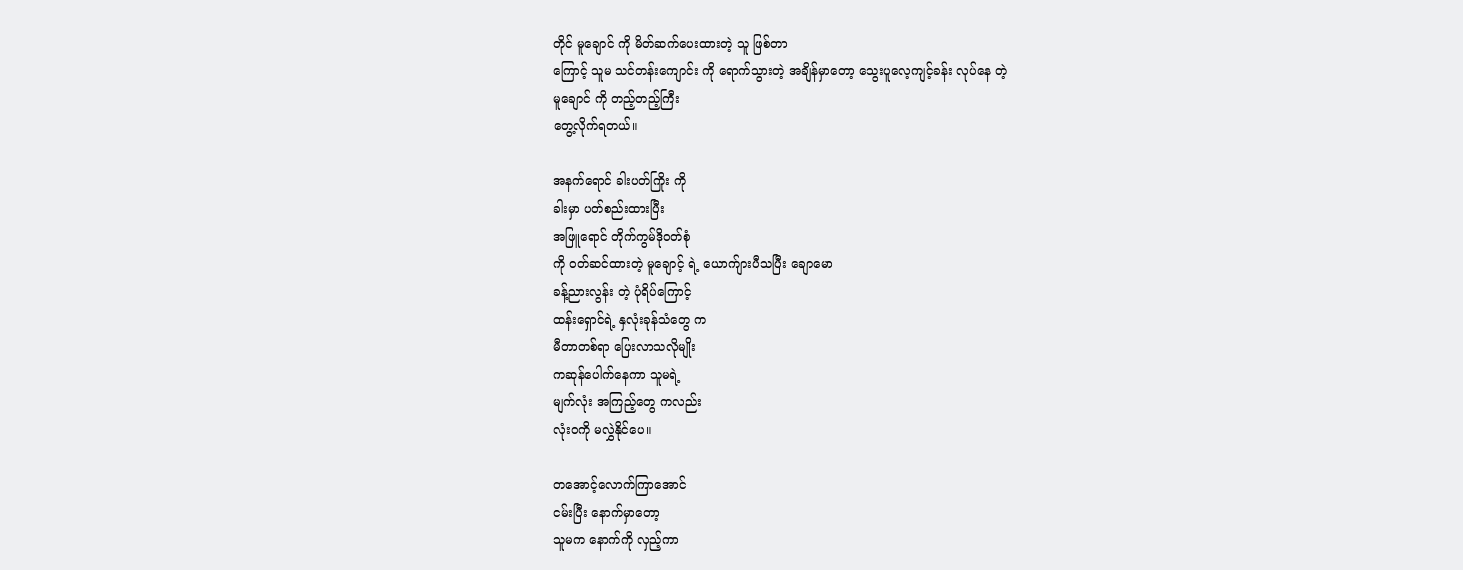တိုင် မူချောင် ကို မိတ်ဆက်ပေးထားတဲ့ သူ ဖြစ်တာ
ကြောင့် သူမ သင်တန်းကျောင်း ကို ရောက်သွားတဲ့ အချိန်မှာတော့ သွေးပူလေ့ကျင့်ခန်း လုပ်နေ တဲ့
မူချောင် ကို တည့်တည့်ကြီး
တွေ့လိုက်ရတယ်။

အနက်ရောင် ခါးပတ်ကြိုး ကို
ခါးမှာ ပတ်စည်းထားပြီး
အဖြူရောင် တိုက်ကွမ်ဒိုဝတ်စုံ
ကို ဝတ်ဆင်ထားတဲ့ မူချောင့် ရဲ့ ယောက်ျားပီသပြီး ချောမော
ခန့်ညားလွန်း တဲ့ ပုံရိပ်ကြောင့်
ထန်းရှောင်ရဲ့ နှလုံးခုန်သံတွေ က
မီတာတစ်ရာ ပြေးလာသလိုမျိုး
ကဆုန်ပေါက်နေကာ သူမရဲ့
မျက်လုံး အကြည့်တွေ ကလည်း
လုံးဝကို မလွှဲနိုင်ပေ။

တအောင့်လောက်ကြာအောင်
ငမ်းပြီး နောက်မှာတော့
သူမက နောက်ကို လှည့်ကာ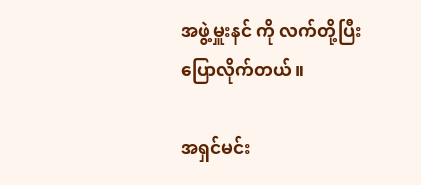အဖွဲ့မှူးနင် ကို လက်တို့ပြီး
ပြောလိုက်တယ်။

အရှင်မင်း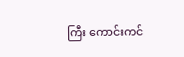ကြီး ကောင်းကင်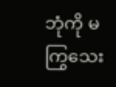ဘုံကို မကြွသေး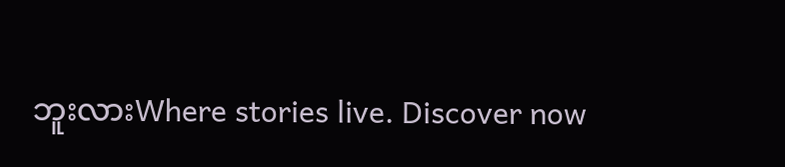ဘူးလားWhere stories live. Discover now